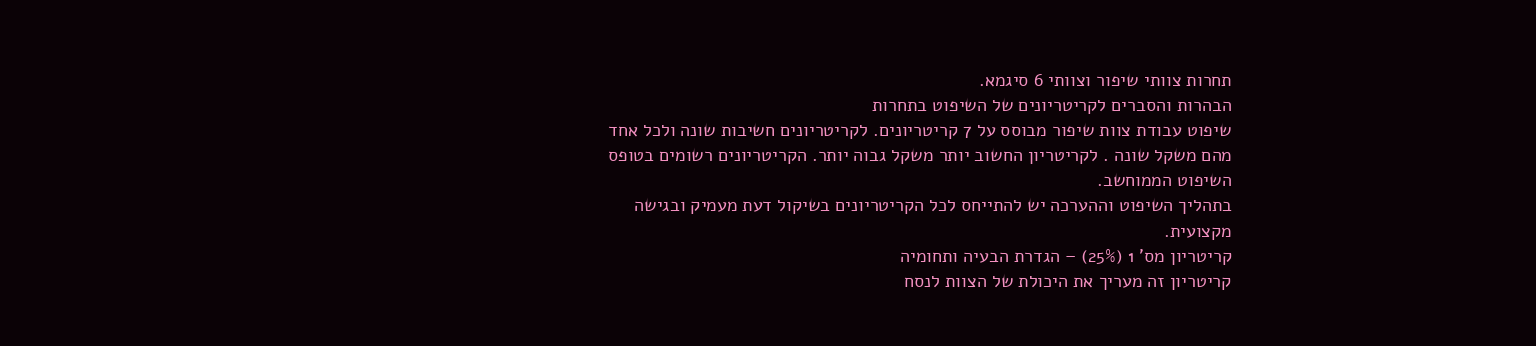תחרות צוותי שיפור וצוותי 6 סיגמא.
הבהרות והסברים לקריטריונים של השיפוט בתחרות
שיפוט עבודת צוות שיפור מבוסס על 7 קריטריונים. לקריטריונים חשיבות שונה ולכל אחד מהם משקל שונה . לקריטריון החשוב יותר משקל גבוה יותר. הקריטריונים רשומים בטופס השיפוט הממוחשב.
בתהליך השיפוט וההערכה יש להתייחס לכל הקריטריונים בשיקול דעת מעמיק ובגישה מקצועית.
קריטריון מס' 1 (25%) – הגדרת הבעיה ותחומיה
קריטריון זה מעריך את היכולת של הצוות לנסח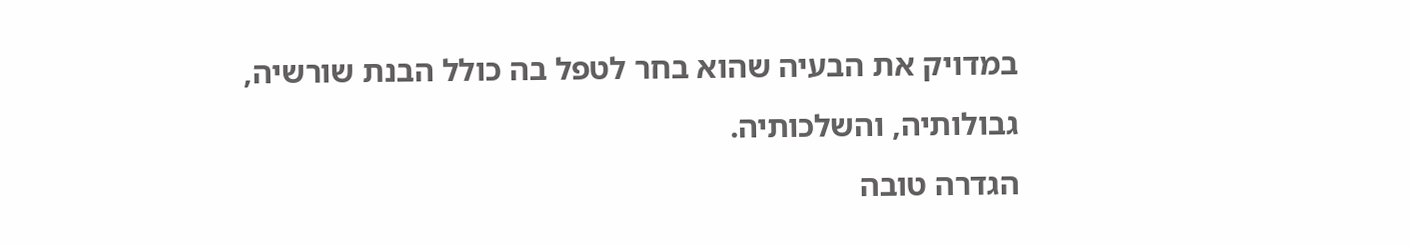במדויק את הבעיה שהוא בחר לטפל בה כולל הבנת שורשיה, גבולותיה, והשלכותיה.
הגדרה טובה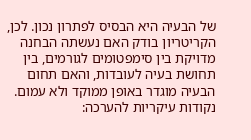של הבעיה היא הבסיס לפתרון נכון. לכן, הקריטריון בודק האם נעשתה הבחנה מדויקת בין סימפטומים לגורמים, בין תחושת בעיה לעובדות, והאם תחום הבעיה מוגדר באופן ממוקד ולא עמום.
נקודות עיקריות להערכה: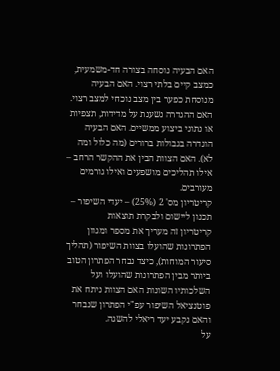האם הבעיה נוסחה בצורה חד-משמעית, כמצב קיים בלתי רצוי. האם הבעיה מנוסחת כפער בין מצב נוכחי למצב רצוי. האם ההגדרה נשענת על מדידות, תצפיות או נתוני ביצוע ממשיים. האם הבעיה הוגדרה בגבולות ברורים (מה כלול ומה לא). האם הצוות הבין את ההקשר הרחב – אילו תהליכים מושפעים ואילו גורמים מעורבים.
קריטריון מס' 2 (25%) – יעדי השיפור – תכנון ליישום ולבקרת תוצאות
קריטריון זה מעריך את מספר ומגוון הפתרונות שהועלו בצוות השיפור (תהליך סיעור המוחות), כיצד נבחר הפתרון הטוב ביותר מבין הפתרונות שהועלו ועל השלכותיו השונות האם הצוות ניתח את פוטנציאל השיפור עפ"י הפתרון שנבחר והאם נקבע יעד ריאלי להשגה.
על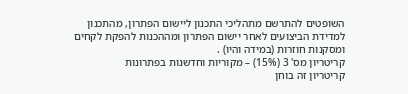השופטים להתרשם מתהליכי התכנון ליישום הפתרון, מהתכנון למדידת הביצועים לאחר יישום הפתרון ומההכנות להפקת לקחים ומסקנות חוזרות (במידה והיו) .
קריטריון מס' 3 (15%) – מקוריות וחדשנות בפתרונות
קריטריון זה בוחן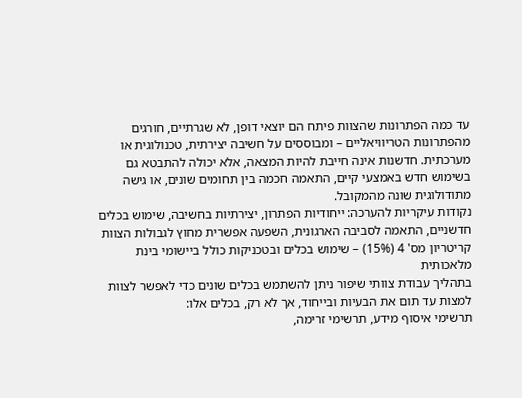עד כמה הפתרונות שהצוות פיתח הם יוצאי דופן, לא שגרתיים, חורגים מהפתרונות הטריוויאליים – ומבוססים על חשיבה יצירתית, טכנולוגית או מערכתית. חדשנות אינה חייבת להיות המצאה, אלא יכולה להתבטא גם בשימוש חדש באמצעי קיים, התאמה חכמה בין תחומים שונים, או גישה מתודולוגית שונה מהמקובל.
נקודות עיקריות להערכה: ייחודיות הפתרון, יצירתיות בחשיבה, שימוש בכלים חדשניים, התאמה לסביבה הארגונית, השפעה אפשרית מחוץ לגבולות הצוות
קריטריון מס' 4 (15%) – שימוש בכלים ובטכניקות כולל ביישומי בינת מלאכותית
בתהליך עבודת צוותי שיפור ניתן להשתמש בכלים שונים כדי לאפשר לצוות למצות עד תום את הבעיות ובייחוד, אך לא רק, בכלים אלו:
תרשימי איסוף מידע, תרשימי זרימה,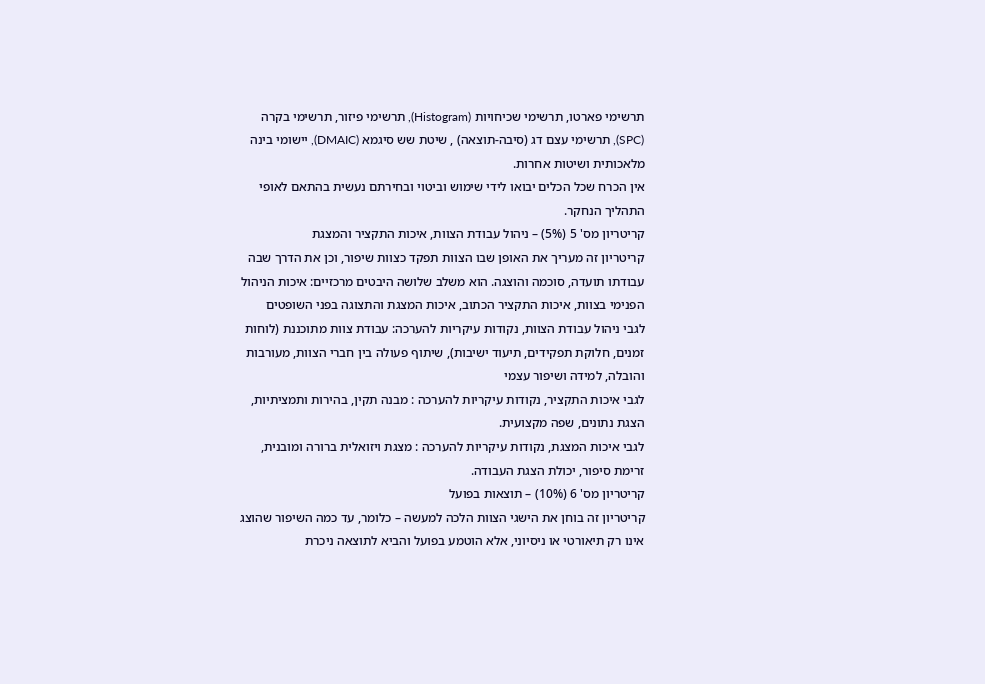תרשימי פארטו, תרשימי שכיחויות (Histogram), תרשימי פיזור, תרשימי בקרה (SPC), תרשימי עצם דג (סיבה-תוצאה) , שיטת שש סיגמא (DMAIC), יישומי בינה מלאכותית ושיטות אחרות.
אין הכרח שכל הכלים יבואו לידי שימוש וביטוי ובחירתם נעשית בהתאם לאופי התהליך הנחקר.
קריטריון מס' 5 (5%) – ניהול עבודת הצוות, איכות התקציר והמצגת
קריטריון זה מעריך את האופן שבו הצוות תפקד כצוות שיפור, וכן את הדרך שבה עבודתו תועדה, סוכמה והוצגה. הוא משלב שלושה היבטים מרכזיים: איכות הניהול הפנימי בצוות, איכות התקציר הכתוב, איכות המצגת והתצוגה בפני השופטים
לגבי ניהול עבודת הצוות, נקודות עיקריות להערכה: עבודת צוות מתוכננת (לוחות זמנים, חלוקת תפקידים, תיעוד ישיבות), שיתוף פעולה בין חברי הצוות, מעורבות והובלה, למידה ושיפור עצמי
לגבי איכות התקציר, נקודות עיקריות להערכה : מבנה תקין, בהירות ותמציתיות, הצגת נתונים, שפה מקצועית.
לגבי איכות המצגת, נקודות עיקריות להערכה : מצגת ויזואלית ברורה ומובנית, זרימת סיפור, יכולת הצגת העבודה.
קריטריון מס' 6 (10%) – תוצאות בפועל
קריטריון זה בוחן את הישגי הצוות הלכה למעשה – כלומר, עד כמה השיפור שהוצג אינו רק תיאורטי או ניסיוני, אלא הוטמע בפועל והביא לתוצאה ניכרת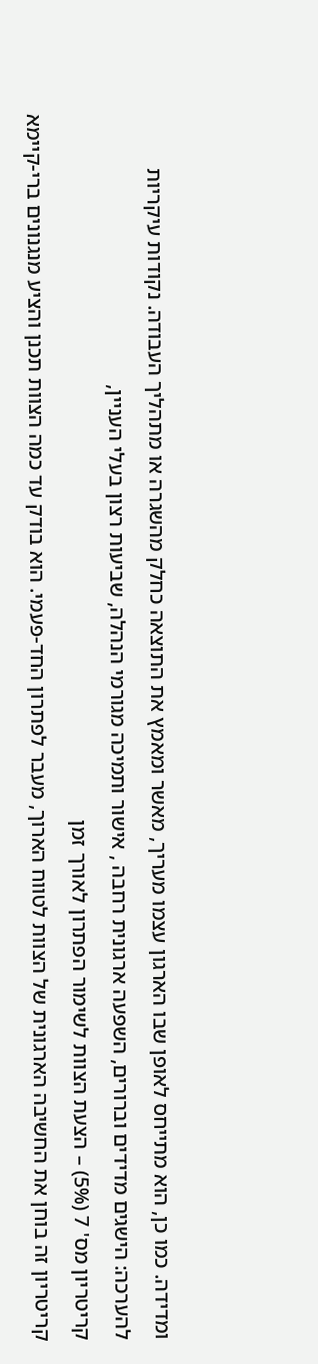ומדידה. כמו כן, הוא מתייחס לאופן שבו הארגון עצמו מעריך, מאשר ומאמץ את התוצאה כחלק מהשגרה או מתהליך העבודה. נקודות עיקריות להערכה: הישגים מדידים וברורים, השפעה ארגונית רחבה , אישור ותמיכה מגורמי הנהלה, שביעות רצון בעלי העניין,
קריטריון מס' 7 (5%) – הצעת הצוות לשימור הפתרון לאורך זמן
קריטריון זה בוחן את החשיבה הארגונית של הצוות לטווח הארוך, מעבר לפתרון החד-פעמי. הוא בודק עד כמה הצוות תכנן והציע מנגנונים ברי-קיימא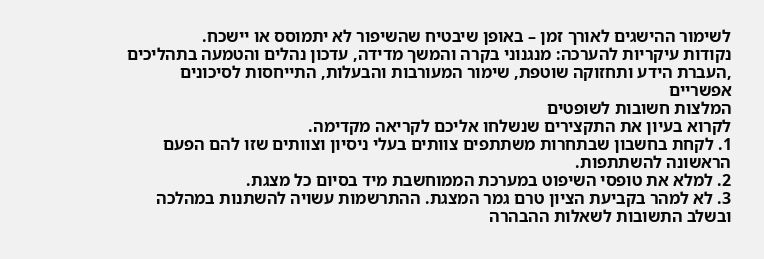לשימור ההישגים לאורך זמן – באופן שיבטיח שהשיפור לא יתמוסס או יישכח.
נקודות עיקריות להערכה: מנגנוני בקרה והמשך מדידה, עדכון נהלים והטמעה בתהליכים ,העברת הידע ותחזוקה שוטפת, שימור המעורבות והבעלות, התייחסות לסיכונים אפשריים
המלצות חשובות לשופטים
לקרוא בעיון את התקצירים שנשלחו אליכם לקריאה מקדימה.
1. לקחת בחשבון שבתחרות משתתפים צוותים בעלי ניסיון וצוותים שזו להם הפעם הראשונה להשתתפות.
2. למלא את טופסי השיפוט במערכת הממוחשבת מיד בסיום כל מצגת.
3. לא למהר בקביעת הציון טרם גמר המצגת. ההתרשמות עשויה להשתנות במהלכה ובשלב התשובות לשאלות ההבהרה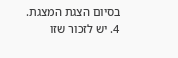בסיום הצגת המצגת.
4. יש לזכור שזו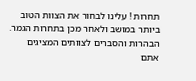תחרות ! עלינו לבחור את הצוות הטוב ביותר במושב ולאחר מכן בתחרות הגמר.
הבהרות והסברים לצוותים המציגים
אתם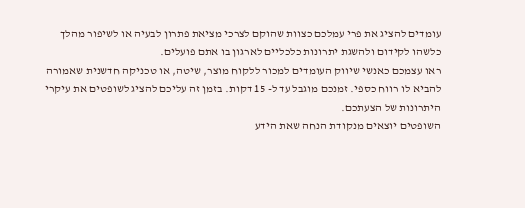עומדים להציג את פרי עמלכם כצוות שהוקם לצרכי מציאת פתרון לבעיה או לשיפור מהלך כלשהו לקידום ולהשגת יתרונות כלכליים לארגון בו אתם פועלים.
ראו עצמכם כאנשי שיווק העומדים למכור ללקוח מוצר, שיטה, או טכניקה חדשנית שאמורה להביא לו רווח כספי. זמנכם מוגבל עד ל- 15 דקות. בזמן זה עליכם להציג לשופטים את עיקרי היתרונות של הצעתכם.
השופטים יוצאים מנקודת הנחה שאת הידע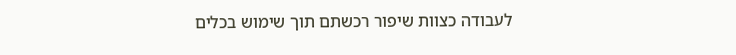לעבודה כצוות שיפור רכשתם תוך שימוש בכלים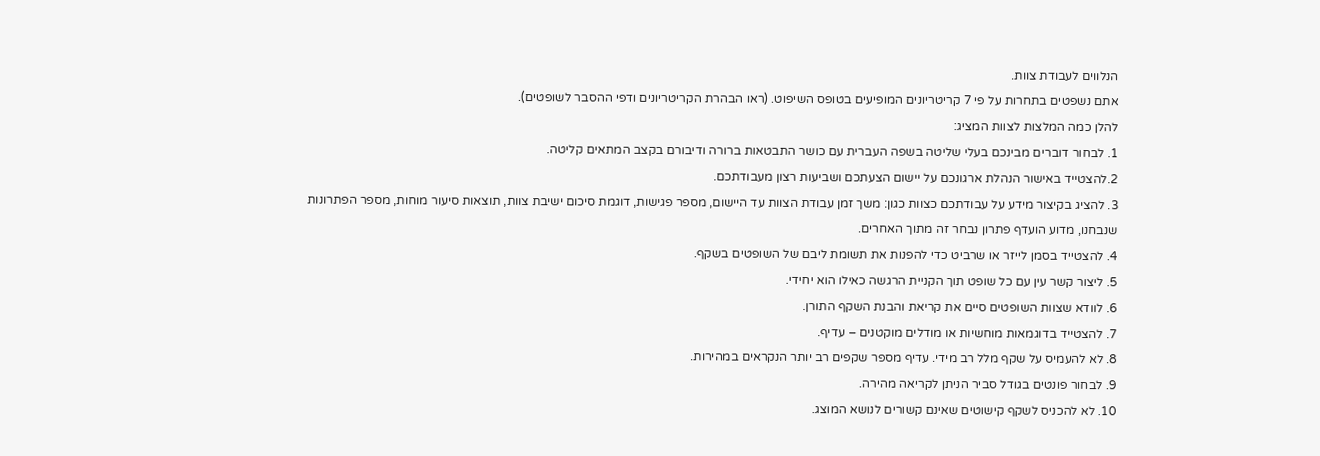הנלווים לעבודת צוות.
אתם נשפטים בתחרות על פי 7 קריטריונים המופיעים בטופס השיפוט. (ראו הבהרת הקריטריונים ודפי ההסבר לשופטים).
להלן כמה המלצות לצוות המציג:
1. לבחור דוברים מבינכם בעלי שליטה בשפה העברית עם כושר התבטאות ברורה ודיבורם בקצב המתאים קליטה.
2.להצטייד באישור הנהלת ארגונכם על יישום הצעתכם ושביעות רצון מעבודתכם.
3. להציג בקיצור מידע על עבודתכם כצוות כגון: משך זמן עבודת הצוות עד היישום, מספר פגישות, דוגמת סיכום ישיבת צוות, תוצאות סיעור מוחות, מספר הפתרונות שנבחנו, מדוע הועדף פתרון נבחר זה מתוך האחרים.
4. להצטייד בסמן לייזר או שרביט כדי להפנות את תשומת ליבם של השופטים בשקף.
5. ליצור קשר עין עם כל שופט תוך הקניית הרגשה כאילו הוא יחידי.
6. לוודא שצוות השופטים סיים את קריאת והבנת השקף התורן.
7. להצטייד בדוגמאות מוחשיות או מודלים מוקטנים – עדיף.
8. לא להעמיס על שקף מלל רב מידי. עדיף מספר שקפים רב יותר הנקראים במהירות.
9. לבחור פונטים בגודל סביר הניתן לקריאה מהירה.
10. לא להכניס לשקף קישוטים שאינם קשורים לנושא המוצג.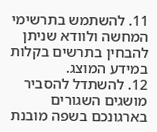11. להשתמש בתרשימי המחשה ולוודא שניתן להבחין בתרשים בקלות במידע המוצג.
12. להשתדל להסביר מושגים השגורים בארגונכם בשפה מובנת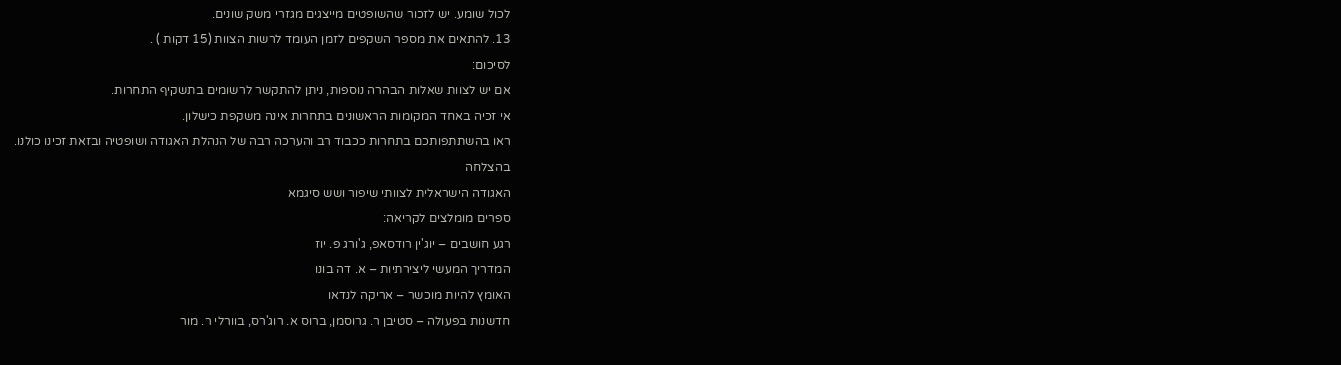לכול שומע. יש לזכור שהשופטים מייצגים מגזרי משק שונים.
13. להתאים את מספר השקפים לזמן העומד לרשות הצוות (15 דקות ) .
לסיכום:
אם יש לצוות שאלות הבהרה נוספות, ניתן להתקשר לרשומים בתשקיף התחרות.
אי זכיה באחד המקומות הראשונים בתחרות אינה משקפת כישלון.
ראו בהשתתפותכם בתחרות ככבוד רב והערכה רבה של הנהלת האגודה ושופטיה ובזאת זכינו כולנו.
בהצלחה
האגודה הישראלית לצוותי שיפור ושש סיגמא
ספרים מומלצים לקריאה:
רגע חושבים – יוג'ין רודסאפ, ג'ורג פ. יוז
המדריך המעשי ליצירתיות – א. דה בונו
האומץ להיות מוכשר – אריקה לנדאו
חדשנות בפעולה – סטיבן ר. גרוסמן, ברוס א. רוג'רס, בוורלי ר. מור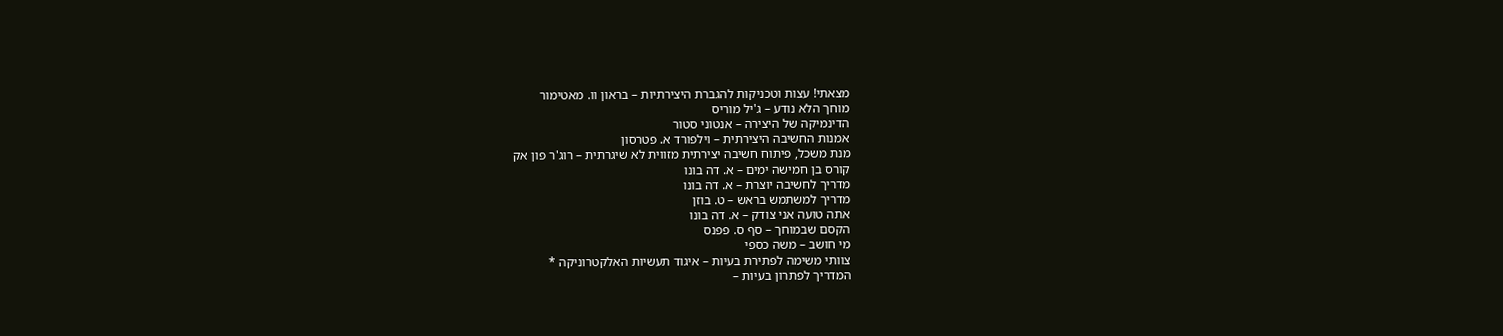מצאתי! עצות וטכניקות להגברת היצירתיות – בראון וו. מאטימור
מוחך הלא נודע – ג'יל מוריס
הדינמיקה של היצירה – אנטוני סטור
אמנות החשיבה היצירתית – וילפורד א. פטרסון
מנת משכל, פיתוח חשיבה יצירתית מזווית לא שיגרתית – רוג'ר פון אק
קורס בן חמישה ימים – א. דה בונו
מדריך לחשיבה יוצרת – א. דה בונו
מדריך למשתמש בראש – ט. בוזן
אתה טועה אני צודק – א. דה בונו
הקסם שבמוחך – סף ס. פפנס
מי חושב – משה כספי
צוותי משימה לפתירת בעיות – איגוד תעשיות האלקטרוניקה *
המדריך לפתרון בעיות –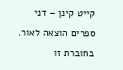קייט קינן – דני ספרים הוצאה לאור. בחוברת זו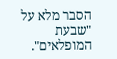הסבר מלא על
"שבעת המופלאים".